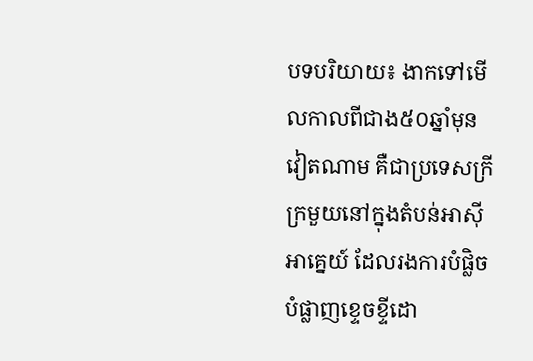បទបរិយាយ៖ ងាកទៅមើលកាលពីជាង៥០ឆ្នាំមុន វៀតណាម គឺជាប្រទេសក្រីក្រមួយនៅក្នុងតំបន់អាស៊ីអាគ្នេយ៍ ដែលរងការបំផ្លិចបំផ្លាញខ្ទេចខ្ទីដោ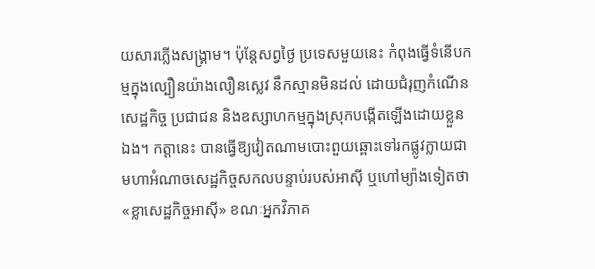យសារភ្លើងសង្គ្រាម។ ប៉ុន្តែសព្វថ្ងៃ ប្រទេសមួយនេះ កំពុងធ្វើទំនើបកម្មក្នុងល្បឿនយ៉ាងលឿនស្លេវ នឹកស្មានមិនដល់ ដោយជំរុញកំណើនសេដ្ឋកិច្ច ប្រជាជន និងឧស្សាហកម្មក្នុងស្រុកបង្កើតឡើងដោយខ្លួនឯង។ កត្តានេះ បានធ្វើឱ្យវៀតណាមបោះពួយឆ្ពោះទៅរកផ្លូវក្លាយជាមហាអំណាចសេដ្ឋកិច្ចសកលបន្ទាប់របស់អាស៊ី ឬហៅម្យ៉ាងទៀតថា «ខ្លាសេដ្ឋកិច្ចអាស៊ី» ខណៈអ្នកវិភាគ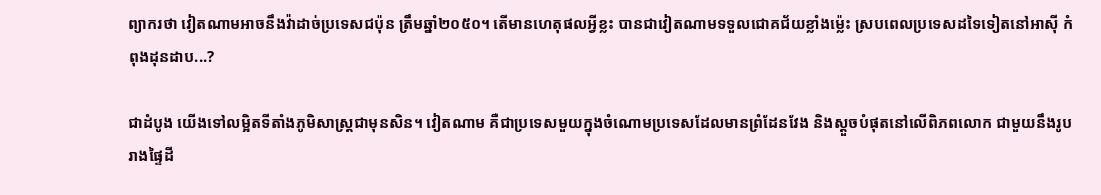ព្យាករថា វៀតណាមអាចនឹងវ៉ាដាច់ប្រទេសជប៉ុន ត្រឹមឆ្នាំ២០៥០។ តើមានហេតុផលអ្វីខ្លះ បានជាវៀតណាមទទួលជោគជ័យខ្លាំងម្ល៉េះ ស្របពេលប្រទេសដទៃទៀតនៅអាស៊ី កំពុងដុនដាប...?

ជាដំបូង យើងទៅលម្អិតទីតាំងភូមិសាស្ត្រជាមុនសិន។ វៀតណាម គឺជាប្រទេសមួយក្នុងចំណោមប្រទេសដែលមានព្រំដែនវែង និងស្តួចបំផុតនៅលើពិភពលោក ជាមួយនឹងរូបរាងផ្ទៃដី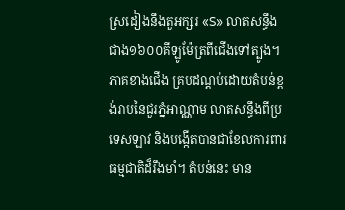ស្រដៀងនឹងតួអក្សរ «S» លាតសន្ធឹងជាង១៦០០គីឡូម៉ែត្រពីជើងទៅត្បូង។ ភាគខាងជើង គ្របដណ្ដប់ដោយតំបន់ខ្ពង់រាបនៃជួរភ្នំអាណ្ណាម លាតសន្ធឹងពីប្រទេសឡាវ និងបង្កើតបានជាខែលការពារធម្មជាតិដ៏រឹងមាំ។ តំបន់នេះ មាន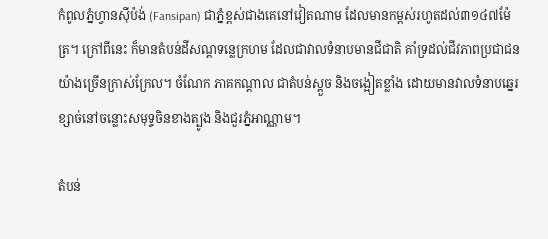កំពូលភ្នំហ្វានស៊ីប៉ង់ (Fansipan) ជាភ្នំខ្ពស់ជាងគេនៅវៀតណាម ដែលមានកម្ពស់រហូតដល់៣១៤៧ម៉ែត្រ។ ក្រៅពីនេះ ក៏មានតំបន់ដីសណ្តទន្លេក្រហម ដែលជាវាលទំនាបមានជីជាតិ គាំទ្រដល់ជីវភាពប្រជាជនយ៉ាងច្រើនក្រាស់ក្រែល។ ចំណែក ភាគកណ្តាល ជាតំបន់ស្តួច និងចង្អៀតខ្លាំង ដោយមានវាលទំនាបឆ្នេរខ្សាច់នៅចន្លោះសមុទ្ទចិនខាងត្បូង និងជួរភ្នំអាណ្ណាម។

តំបន់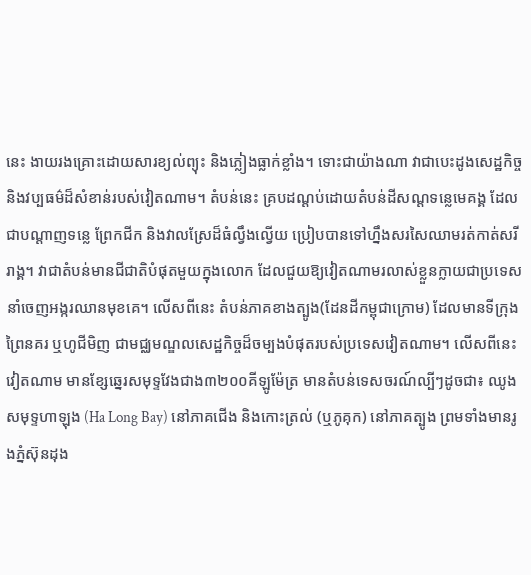នេះ ងាយរងគ្រោះដោយសារខ្យល់ព្យុះ និងភ្លៀងធ្លាក់ខ្លាំង។ ទោះជាយ៉ាងណា វាជាបេះដូងសេដ្ឋកិច្ច និងវប្បធម៌ដ៏សំខាន់របស់វៀតណាម។ តំបន់នេះ គ្របដណ្ដប់ដោយតំបន់ដីសណ្តទន្លេមេគង្គ ដែលជាបណ្តាញទន្លេ ព្រែកជីក និងវាលស្រែដ៏ធំល្វឹងល្វើយ ប្រៀបបានទៅហ្នឹងសរសៃឈាមរត់កាត់សរីរាង្គ។ វាជាតំបន់មានជីជាតិបំផុតមួយក្នុងលោក ដែលជួយឱ្យវៀតណាមរលាស់ខ្លួនក្លាយជាប្រទេសនាំចេញអង្ករឈានមុខគេ។ លើសពីនេះ តំបន់ភាគខាងត្បូង(ដែនដីកម្ពុជាក្រោម) ដែលមានទីក្រុងព្រៃនគរ ឬហូជីមិញ ជាមជ្ឈមណ្ឌលសេដ្ឋកិច្ចដ៏ចម្បងបំផុតរបស់ប្រទេសវៀតណាម។ លើសពីនេះ វៀតណាម មានខ្សែឆ្នេរសមុទ្ទវែងជាង៣២០០គីឡូម៉ែត្រ មានតំបន់ទេសចរណ៍ល្បីៗដូចជា៖ ឈូងសមុទ្ទហាឡុង (Ha Long Bay) នៅភាគជើង និងកោះត្រល់ (ឬភូគុក) នៅភាគត្បូង ព្រមទាំងមានរូងភ្នំស៊ុនដុង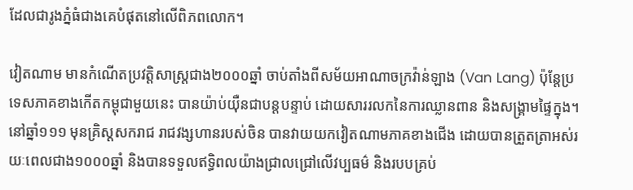ដែលជារូងភ្នំធំជាងគេបំផុតនៅលើពិភពលោក។

វៀតណាម មានកំណើតប្រវត្តិសាស្ត្រជាង២០០០ឆ្នាំ ចាប់តាំងពីសម័យអាណាចក្រវ៉ាន់ឡាង (Van Lang) ប៉ុន្តែប្រទេសភាគខាងកើតកម្ពុជាមួយនេះ បានយ៉ាប់យ៉ឺនជាបន្តបន្ទាប់ ដោយសាររលកនៃការឈ្លានពាន និងសង្គ្រាមផ្ទៃក្នុង។ នៅឆ្នាំ១១១ មុនគ្រិស្តសករាជ រាជវង្សហានរបស់ចិន បានវាយយកវៀតណាមភាគខាងជើង ដោយបានត្រួតត្រាអស់រយៈពេលជាង១០០០ឆ្នាំ និងបានទទួលឥទ្ធិពលយ៉ាងជ្រាលជ្រៅលើវប្បធម៌ និងរបបគ្រប់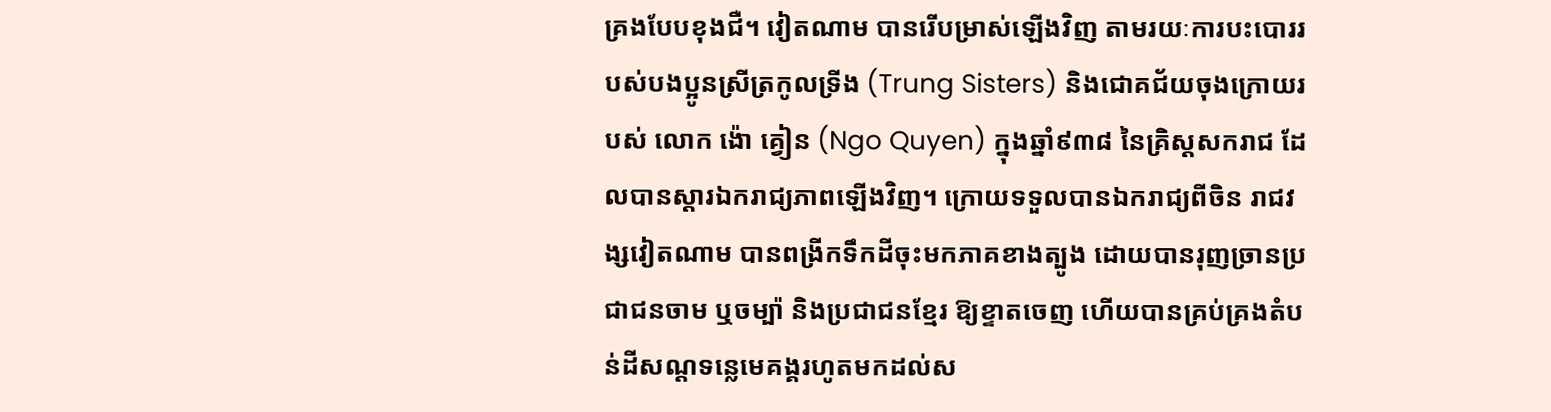គ្រងបែបខុងជឺ។ វៀតណាម បានរើបម្រាស់ឡើងវិញ តាមរយៈការបះបោររបស់បងប្អូនស្រីត្រកូលទ្រីង (Trung Sisters) និងជោគជ័យចុងក្រោយរបស់ លោក ង៉ោ គ្វៀន (Ngo Quyen) ក្នុងឆ្នាំ៩៣៨ នៃគ្រិស្តសករាជ ដែលបានស្តារឯករាជ្យភាពឡើងវិញ។ ក្រោយទទួលបានឯករាជ្យពីចិន រាជវង្សវៀតណាម បានពង្រីកទឹកដីចុះមកភាគខាងត្បូង ដោយបានរុញច្រានប្រជាជនចាម ឬចម្ប៉ា និងប្រជាជនខ្មែរ ឱ្យខ្ទាតចេញ ហើយបានគ្រប់គ្រងតំបន់ដីសណ្តទន្លេមេគង្គរហូតមកដល់ស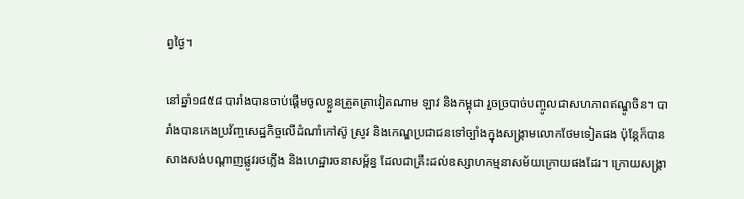ព្វថ្ងៃ។

នៅឆ្នាំ១៨៥៨ បារាំងបានចាប់ផ្តើមចូលខ្លួនត្រួតត្រាវៀតណាម ឡាវ និងកម្ពុជា រួចច្របាច់បញ្ចូលជាសហភាពឥណ្ឌូចិន។ បារាំងបានកេងប្រវ័ញ្ចសេដ្ឋកិច្ចលើដំណាំកៅស៊ូ ស្រូវ និងកេណ្ឌប្រជាជនទៅច្បាំងក្នុងសង្គ្រាមលោកថែមទៀតផង ប៉ុន្តែក៏បានសាងសង់បណ្តាញផ្លូវរថភ្លើង និងហេដ្ឋារចនាសម្ព័ន្ធ ដែលជាគ្រឹះដល់ឧស្សាហកម្មនាសម័យក្រោយផងដែរ។ ក្រោយសង្គ្រា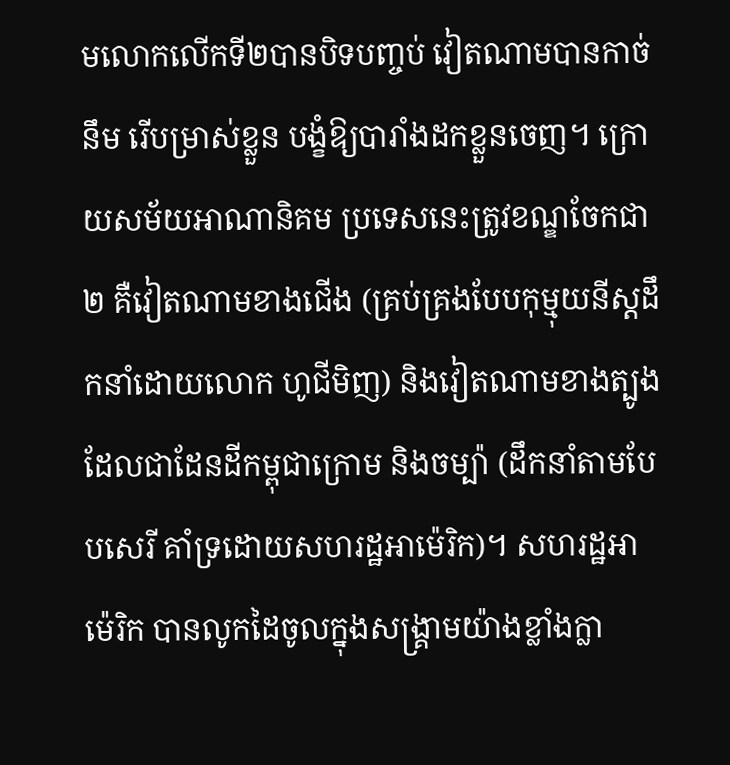មលោកលើកទី២បានបិទបញ្ចប់ វៀតណាមបានកាច់នឹម រើបម្រាស់ខ្លួន បង្ខំឱ្យបារាំងដកខ្លួនចេញ។ ក្រោយសម័យអាណានិគម ប្រទេសនេះត្រូវខណ្ឌចែកជា២ គឺវៀតណាមខាងជើង (គ្រប់គ្រងបែបកុម្មុយនីស្ដដឹកនាំដោយលោក ហូជីមិញ) និងវៀតណាមខាងត្បូង ដែលជាដែនដីកម្ពុជាក្រោម និងចម្ប៉ា (ដឹកនាំតាមបែបសេរី គាំទ្រដោយសហរដ្ឋអាម៉េរិក)។ សហរដ្ឋអាម៉េរិក បានលូកដៃចូលក្នុងសង្គ្រាមយ៉ាងខ្លាំងក្លា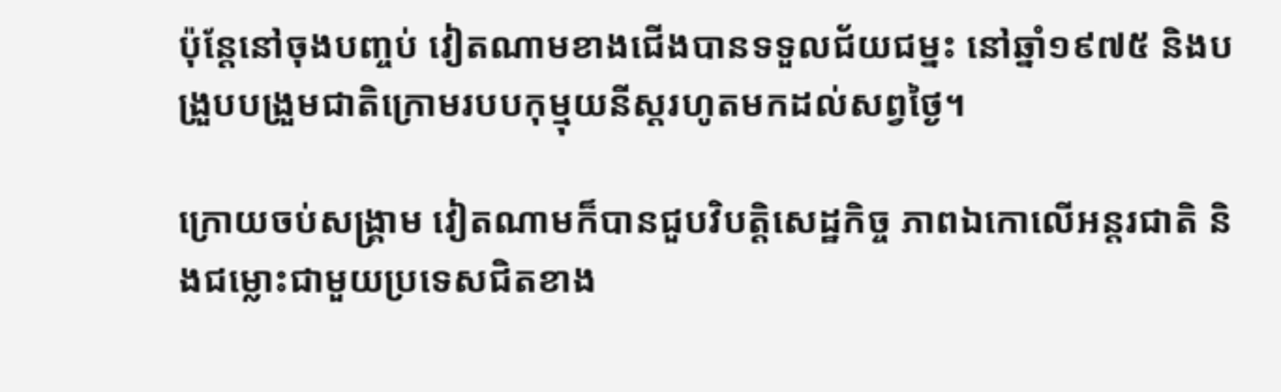ប៉ុន្តែនៅចុងបញ្ចប់ វៀតណាមខាងជើងបានទទួលជ័យជម្នះ នៅឆ្នាំ១៩៧៥ និងបង្រួបបង្រួមជាតិក្រោមរបបកុម្មុយនីស្ដរហូតមកដល់សព្វថ្ងៃ។

ក្រោយចប់សង្គ្រាម វៀតណាមក៏បានជួបវិបត្តិសេដ្ឋកិច្ច ភាពឯកោលើអន្តរជាតិ និងជម្លោះជាមួយប្រទេសជិតខាង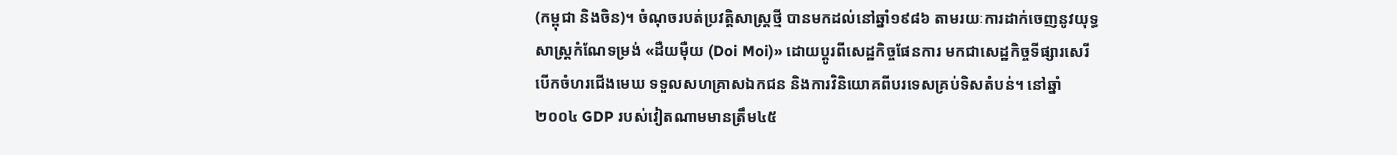(កម្ពុជា និងចិន)។ ចំណុចរបត់ប្រវត្តិសាស្ត្រថ្មី បានមកដល់នៅឆ្នាំ១៩៨៦ តាមរយៈការដាក់ចេញនូវយុទ្ធសាស្ត្រកំណែទម្រង់ «ដឺយម៉ឺយ (Doi Moi)» ដោយប្តូរពីសេដ្ឋកិច្ចផែនការ មកជាសេដ្ឋកិច្ចទីផ្សារសេរី បើកចំហរជើងមេឃ ទទួលសហគ្រាសឯកជន និងការវិនិយោគពីបរទេសគ្រប់ទិសតំបន់។ នៅឆ្នាំ២០០៤ GDP របស់វៀតណាមមានត្រឹម៤៥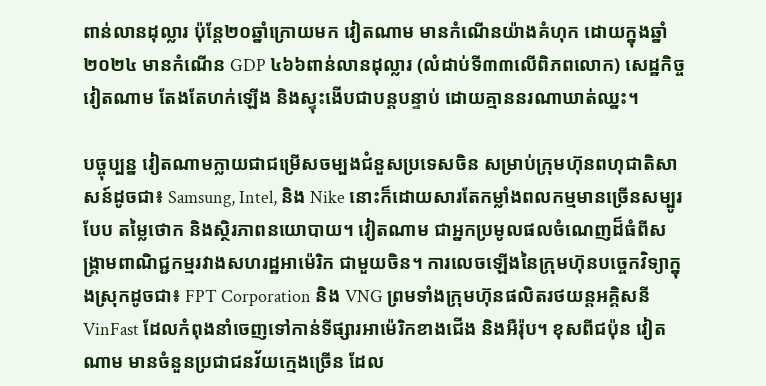ពាន់លានដុល្លារ ប៉ុន្តែ២០ឆ្នាំក្រោយមក វៀតណាម មានកំណើនយ៉ាងគំហុក ដោយក្នុងឆ្នាំ២០២៤ មានកំណើន GDP ៤៦៦ពាន់លានដុល្លារ (លំដាប់ទី៣៣លើពិភពលោក) សេដ្ឋកិច្ចវៀតណាម តែងតែហក់ឡើង និងស្ទុះងើបជាបន្តបន្ទាប់ ដោយគ្មាននរណាឃាត់ឈ្នះ។

បច្ចុប្បន្ន វៀតណាមក្លាយជាជម្រើសចម្បងជំនួសប្រទេសចិន សម្រាប់ក្រុមហ៊ុនពហុជាតិសាសន៍ដូចជា៖ Samsung, Intel, និង Nike នោះក៏ដោយសារតែកម្លាំងពលកម្មមានច្រើនសម្បូរបែប តម្លៃថោក និងស្ថិរភាពនយោបាយ។ វៀតណាម ជាអ្នកប្រមូលផលចំណេញដ៏ធំពីសង្គ្រាមពាណិជ្ជកម្មរវាងសហរដ្ឋអាម៉េរិក ជាមួយចិន។ ការលេចឡើងនៃក្រុមហ៊ុនបច្ចេកវិទ្យាក្នុងស្រុកដូចជា៖ FPT Corporation និង VNG ព្រមទាំងក្រុមហ៊ុនផលិតរថយន្តអគ្គិសនី VinFast ដែលកំពុងនាំចេញទៅកាន់ទីផ្សារអាម៉េរិកខាងជើង និងអឺរ៉ុប។ ខុសពីជប៉ុន វៀតណាម មានចំនួនប្រជាជនវ័យក្មេងច្រើន ដែល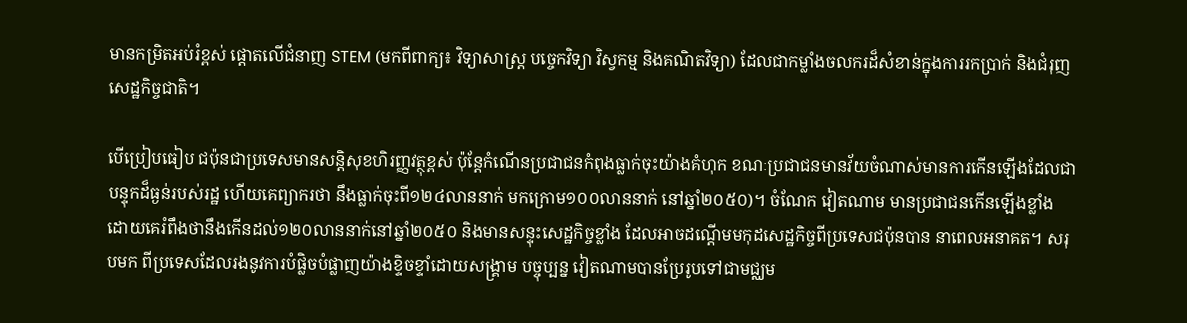មានកម្រិតអប់រំខ្ពស់ ផ្តោតលើជំនាញ STEM (មកពីពាក្យ៖ វិទ្យាសាស្រ្ត បច្ចេកវិទ្យា វិស្វកម្ម និងគណិតវិទ្យា) ដែលជាកម្លាំងចលករដ៏សំខាន់ក្នុងការរកប្រាក់ និងជំរុញសេដ្ឋកិច្ចជាតិ។

បើប្រៀបធៀប ជប៉ុនជាប្រទេសមានសន្តិសុខហិរញ្ញវត្ថុខ្ពស់ ប៉ុន្តែកំណើនប្រជាជនកំពុងធ្លាក់ចុះយ៉ាងគំហុក ខណៈប្រជាជនមានវ័យចំណាស់មានការកើនឡើងដែលជាបន្ទុកដ៏ធ្ងន់របស់រដ្ឋ ហើយគេព្យាករថា នឹងធ្លាក់ចុះពី១២៤លាននាក់ មកក្រោម១០០លាននាក់ នៅឆ្នាំ២០៥០)។ ចំណែក វៀតណាម មានប្រជាជនកើនឡើងខ្លាំង ដោយគេរំពឹងថានឹងកើនដល់១២០លាននាក់នៅឆ្នាំ២០៥០ និងមានសន្ទុះសេដ្ឋកិច្ចខ្លាំង ដែលអាចដណ្តើមមកុដសេដ្ឋកិច្ចពីប្រទេសជប៉ុនបាន នាពេលអនាគត។ សរុបមក ពីប្រទេសដែលរងនូវការបំផ្លិចបំផ្លាញយ៉ាងខ្ទិចខ្ទាំដោយសង្គ្រាម បច្ចុប្បន្ន វៀតណាមបានប្រែរូបទៅជាមជ្ឈម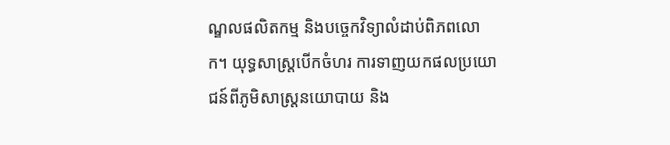ណ្ឌលផលិតកម្ម និងបច្ចេកវិទ្យាលំដាប់ពិភពលោក។ យុទ្ធសាស្ត្របើកចំហរ ការទាញយកផលប្រយោជន៍ពីភូមិសាស្ត្រនយោបាយ និង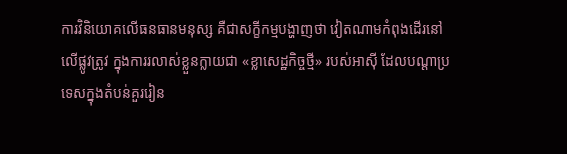ការវិនិយោគលើធនធានមនុស្ស គឺជាសក្ខីកម្មបង្ហាញថា វៀតណាមកំពុងដើរនៅលើផ្លូវត្រូវ ក្នុងការរលាស់ខ្លួនក្លាយជា «ខ្លាសេដ្ឋកិច្ចថ្មី» របស់អាស៊ី ដែលបណ្តាប្រទេសក្នុងតំបន់គួររៀន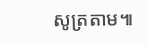សូត្រតាម៕